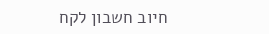חיוב חשבון לקח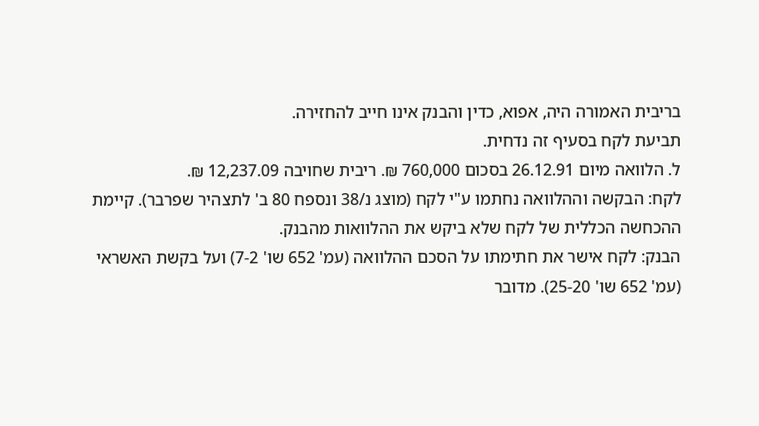בריבית האמורה היה, אפוא, כדין והבנק אינו חייב להחזירה.
תביעת לקח בסעיף זה נדחית.
ל. הלוואה מיום 26.12.91 בסכום 760,000 ₪. ריבית שחויבה 12,237.09 ₪.
לקח: הבקשה וההלוואה נחתמו ע"י לקח (מוצג נ/38 ונספח 80 ב' לתצהיר שפרבר). קיימת ההכחשה הכללית של לקח שלא ביקש את ההלוואות מהבנק.
הבנק: לקח אישר את חתימתו על הסכם ההלוואה (עמ' 652 שו' 7-2) ועל בקשת האשראי (עמ' 652 שו' 25-20). מדובר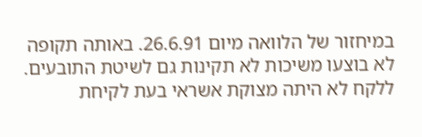במיחזור של הלוואה מיום 26.6.91. באותה תקופה לא בוצעו משיכות לא תקינות גם לשיטת התובעים.
ללקח לא היתה מצוקת אשראי בעת לקיחת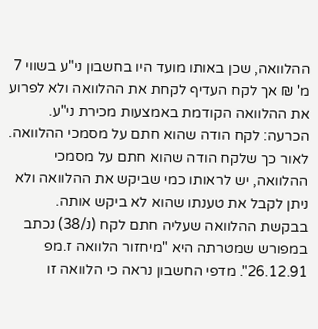ההלוואה, שכן באותו מועד היו בחשבון ני"ע בשווי 7 מ' ₪ אך לקח העדיף לקחת את ההלוואה ולא לפרוע את ההלוואה הקודמת באמצעות מכירת ני"ע.
הכרעה: לקח הודה שהוא חתם על מסמכי ההלוואה. לאור כך שלקח הודה שהוא חתם על מסמכי ההלוואה, יש לראותו כמי שביקש את ההלוואה ולא ניתן לקבל את טענתו שהוא לא ביקש אותה. בבקשת ההלוואה שעליה חתם לקח (נ/38) נכתב במפורש שמטרתה היא "מיחזור הלוואה ז.מפ 26.12.91". מדפי החשבון נראה כי הלוואה זו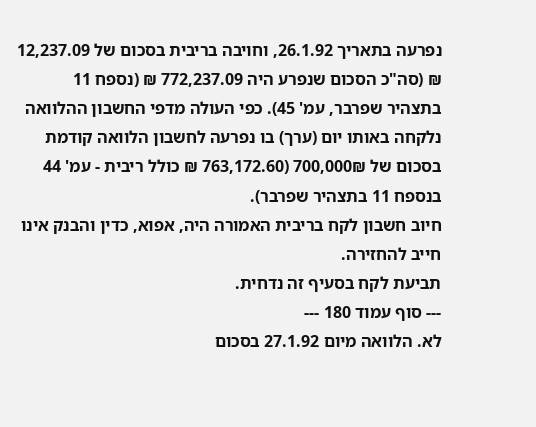נפרעה בתאריך 26.1.92, וחויבה בריבית בסכום של 12,237.09 ₪ (סה"כ הסכום שנפרע היה 772,237.09 ₪ (נספח 11 בתצהיר שפרבר, עמ' 45). כפי העולה מדפי החשבון ההלוואה נלקחה באותו יום (ערך) בו נפרעה לחשבון הלוואה קודמת בסכום של 700,000₪ (763,172.60 ₪ כולל ריבית - עמ' 44 בנספח 11 בתצהיר שפרבר).
חיוב חשבון לקח בריבית האמורה היה, אפוא, כדין והבנק אינו חייב להחזירה.
תביעת לקח בסעיף זה נדחית.
--- סוף עמוד 180 ---
לא. הלוואה מיום 27.1.92 בסכום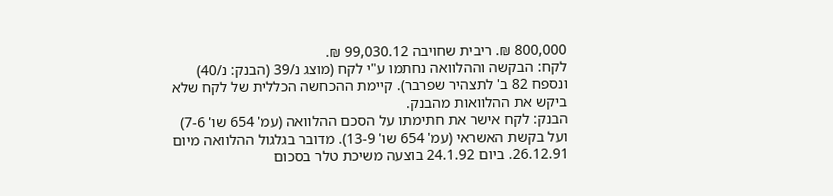800,000 ₪. ריבית שחויבה 99,030.12 ₪.
לקח: הבקשה וההלוואה נחתמו ע"י לקח (מוצג נ/39 (הבנק: נ/40) ונספח 82 ב' לתצהיר שפרבר). קיימת ההכחשה הכללית של לקח שלא ביקש את ההלוואות מהבנק.
הבנק: לקח אישר את חתימתו על הסכם ההלוואה (עמ' 654 שו' 7-6) ועל בקשת האשראי (עמ' 654 שו' 13-9). מדובר בגלגול ההלוואה מיום 26.12.91. ביום 24.1.92 בוצעה משיכת טלר בסכום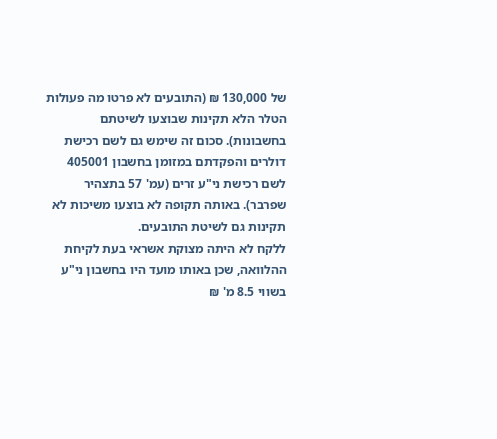של 130,000 ₪ (התובעים לא פרטו מה פעולות הטלר הלא תקינות שבוצעו לשיטתם בחשבונות). סכום זה שימש גם לשם רכישת דולרים והפקדתם במזומן בחשבון 405001 לשם רכישת ני"ע זרים (עמ' 57 בתצהיר שפרבר). באותה תקופה לא בוצעו משיכות לא תקינות גם לשיטת התובעים.
ללקח לא היתה מצוקת אשראי בעת לקיחת ההלוואה, שכן באותו מועד היו בחשבון ני"ע בשווי 8.5 מ' ₪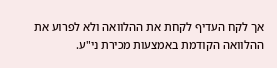אך לקח העדיף לקחת את ההלוואה ולא לפרוע את ההלוואה הקודמת באמצעות מכירת ני"ע.